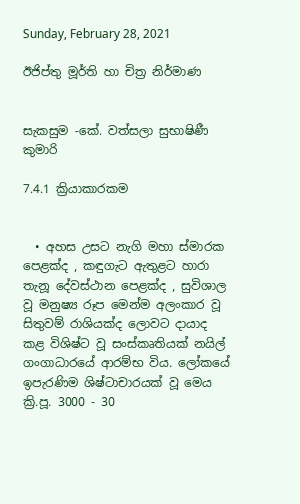Sunday, February 28, 2021

ඊජිප්තු මූර්ති හා චිත්‍ර නිර්මාණ


සැකසුම -කේ. වත්සලා සුභාෂිණී කුමාරි

7.4.1 ක්‍රියාකාරකම


  • අහස උසට නැගි මහා ස්මාරක පෙළක්ද , කඳුගැට ඇතුළට හාරා තැනූ දේවස්ථාන පෙළක්ද , සුවිශාල වූ මනුෂ්‍ය රූප මෙන්ම අලංකාර වූ සිතුවම් රාශියක්ද ලොවට දායාද කළ විශිෂ්ට වූ සංස්කෘතියක් නයිල් ගංගාධාරයේ ආරම්භ විය. ලෝකයේ ඉපැරණිම ශිෂ්ටාචාරයක් වූ මෙය ක්‍රි.පූ. 3000 - 30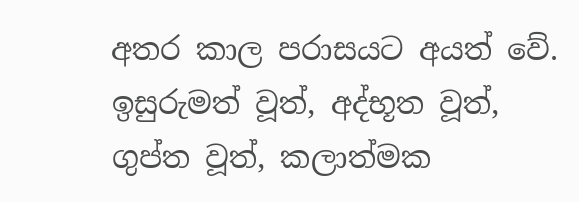අතර කාල පරාසයට අයත් වේ. ඉසුරුමත් වූත්, අද්භූත වූත්, ගුප්ත වූත්, කලාත්මක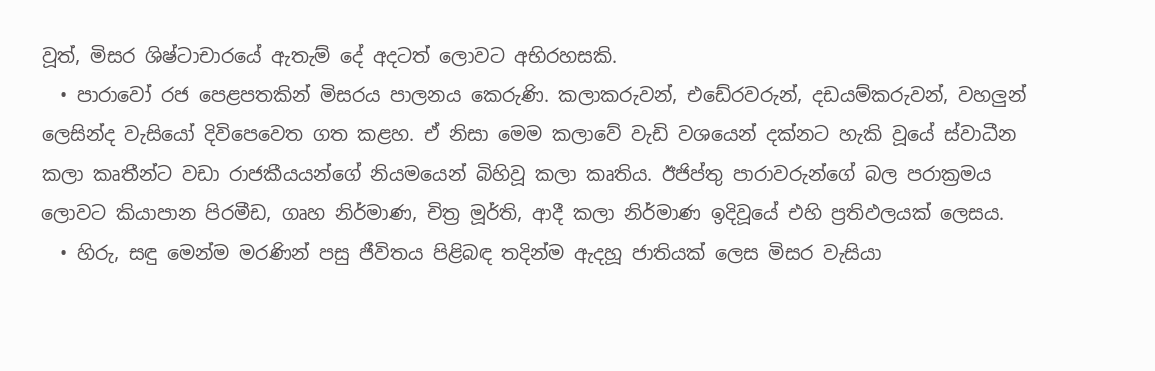වූත්, මිසර ශිෂ්ටාචාරයේ ඇතැම් දේ අදටත් ලොවට අභිරහසකි.
  • පාරාවෝ රජ පෙළපතකින් මිසරය පාලනය කෙරුණි. කලාකරුවන්, එඩේරවරුන්, දඩයම්කරුවන්, වහලුන් ලෙසින්ද වැසියෝ දිවිපෙවෙත ගත කළහ. ඒ නිසා මෙම කලාවේ වැඩි වශයෙන් දක්නට හැකි වූයේ ස්වාධීන කලා කෘතීන්ට වඩා රාජකීයයන්ගේ නියමයෙන් බිහිවූ කලා කෘතිය. ඊජිප්තු පාරාවරුන්ගේ බල පරාක්‍රමය ලොවට කියාපාන පිරමීඩ, ගෘහ නිර්මාණ, චිත්‍ර මූර්ති, ආදී කලා නිර්මාණ ඉදිවූයේ එහි ප්‍රතිඵලයක් ලෙසය.
  • හිරු, සඳු මෙන්ම මරණින් පසු ජීවිතය පිළිබඳ තදින්ම ඇදහූ ජාතියක් ලෙස මිසර වැසියා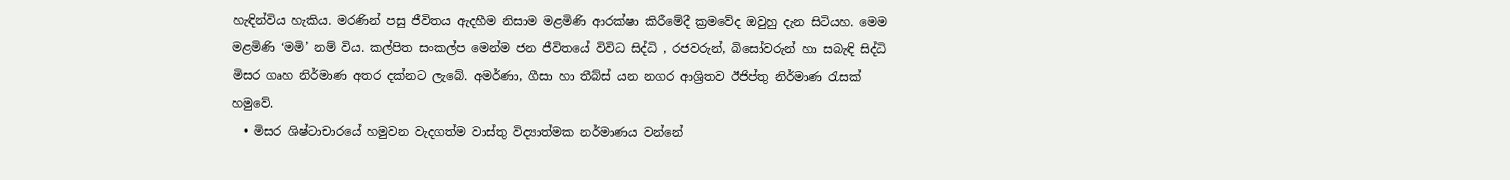හැඳින්විය හැකිය. මරණින් පසු ජීවිතය ඇදහීම නිසාම මළමිණි ආරක්ෂා කිරීමේදී ක්‍රමවේද ඔවුහු දැන සිටියහ. මෙම මළමිණි ‘මමි’ නම් විය. කල්පිත සංකල්ප මෙන්ම ජන ජීවිතයේ විවිධ සිද්ධි , රජවරුන්, බිසෝවරුන් හා සබැඳි සිද්ධි මිසර ගෘහ නිර්මාණ අතර දක්නට ලැබේ. අමර්ණා, ගීසා හා තීබ්ස් යන නගර ආශ්‍රිතව ඊජිප්තු නිර්මාණ රැසක් හමුවේ.
  • මිසර ශිෂ්ටාචාරයේ හමුවන වැදගත්ම වාස්තු විද්‍යාත්මක නර්මාණය වන්නේ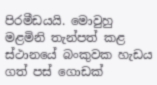පිරමීඩයයි. මොවුහු මළමිනි තැන්පත් කළ ස්ථානයේ බංකුවක හැඩය ගත් පස් ගොඩක්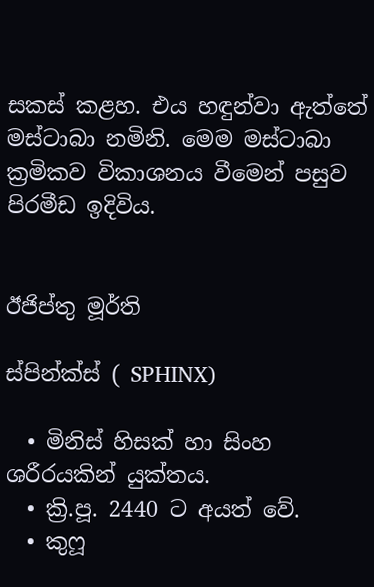සකස් කළහ. එය හඳුන්වා ඇත්තේ මස්ටාබා නමිනි. මෙම මස්ටාබා ක්‍රමිකව විකාශනය වීමෙන් පසුව පිරමීඩ ඉදිවිය.


ඊජිප්තු මූර්ති

ස්පින්ක්ස් ( SPHINX)

  • මිනිස් හිසක් හා සිංහ ශරීරයකින් යුක්තය.
  • ක්‍රි.පූ. 2440 ට අයත් වේ.
  • කුෆූ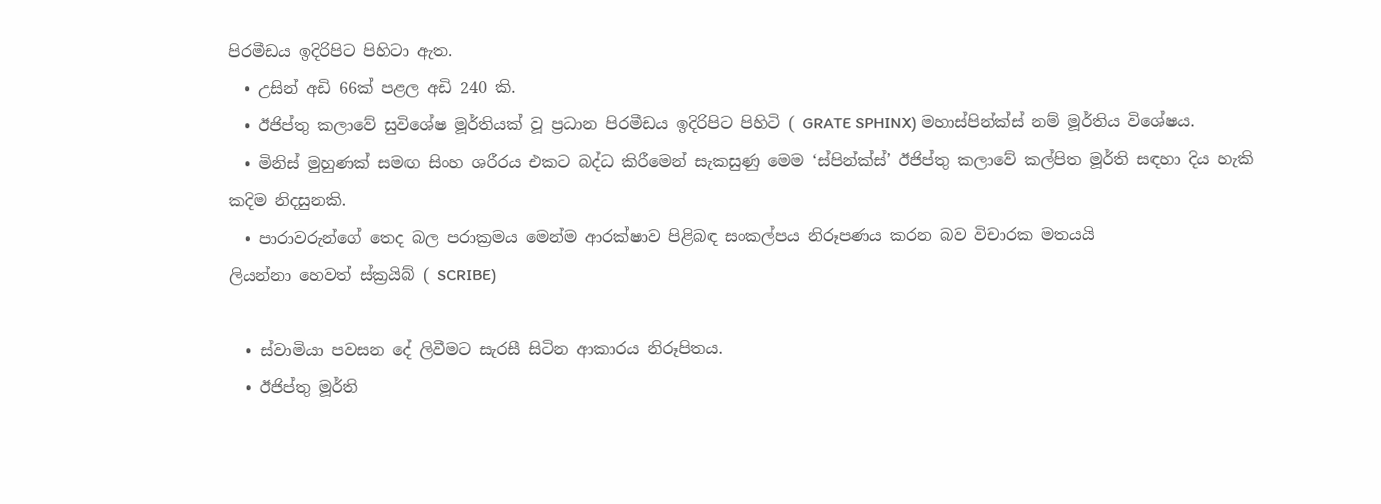පිරමීඩය ඉදිරිපිට පිහිටා ඇත.
  • උසින් අඩි 66ක් පළල අඩි 240 කි.
  • ඊජිප්තු කලාවේ සුවිශේෂ මූර්තියක් වූ ප්‍රධාන පිරමීඩය ඉදිරිපිට පිහිටි ( GRATE SPHINX) මහාස්පින්ක්ස් නම් මූර්තිය විශේෂය.
  • මිනිස් මුහුණක් සමඟ සිංහ ශරීරය එකට බද්ධ කිරීමෙන් සැකසුණු මෙම ‘ස්පින්ක්ස්’ ඊජිප්තු කලාවේ කල්පිත මූර්ති සඳහා දිය හැකි කදිම නිදසුනකි.
  • පාරාවරුන්ගේ තෙද බල පරාක්‍රමය මෙන්ම ආරක්ෂාව පිළිබඳ සංකල්පය නිරූපණය කරන බව විචාරක මතයයි
ලියන්නා හෙවත් ස්ක්‍රයිබ් ( SCRIBE)

  • ස්වාමියා පවසන දේ ලිවීමට සැරසී සිටින ආකාරය නිරූපිතය.
  • ඊජිප්තු මූර්ති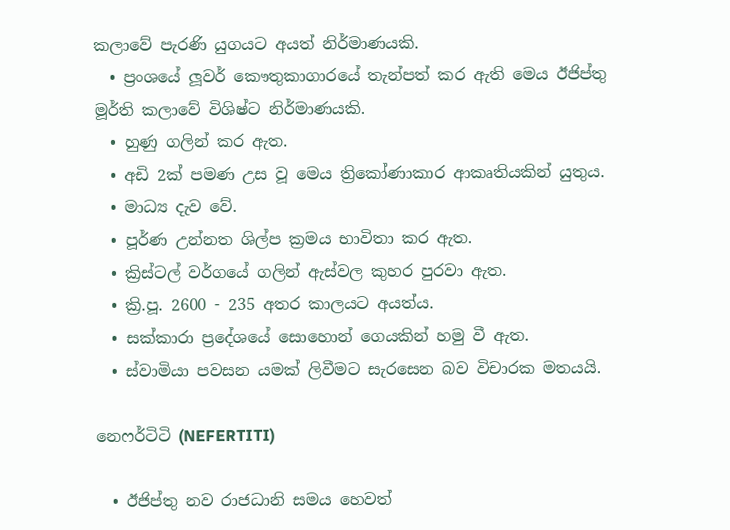කලාවේ පැරණි යුගයට අයත් නිර්මාණයකි.
  • ප්‍රංශයේ ලූවර් කෞතුකාගාරයේ තැන්පත් කර ඇති මෙය ඊජිප්තු මූර්ති කලාවේ විශිෂ්ට නිර්මාණයකි.
  • හුණු ගලින් කර ඇත.
  • අඩි 2ක් පමණ උස වූ මෙය ත්‍රිකෝණාකාර ආකෘතියකින් යුතුය.
  • මාධ්‍ය දැව වේ.
  • පූර්ණ උන්නත ශිල්ප ක්‍රමය භාවිතා කර ඇත.
  • ක්‍රිස්ටල් වර්ගයේ ගලින් ඇස්වල කුහර පුරවා ඇත.
  • ක්‍රි.පූ. 2600 - 235 අතර කාලයට අයත්ය.
  • සක්කාරා ප්‍රදේශයේ සොහොන් ගෙයකින් හමු වී ඇත.
  • ස්වාමියා පවසන යමක් ලිවීමට සැරසෙන බව විචාරක මතයයි.

නෙෆර්ටිටි (NEFERTITI)

  • ඊජිප්තු නව රාජධානි සමය හෙවත්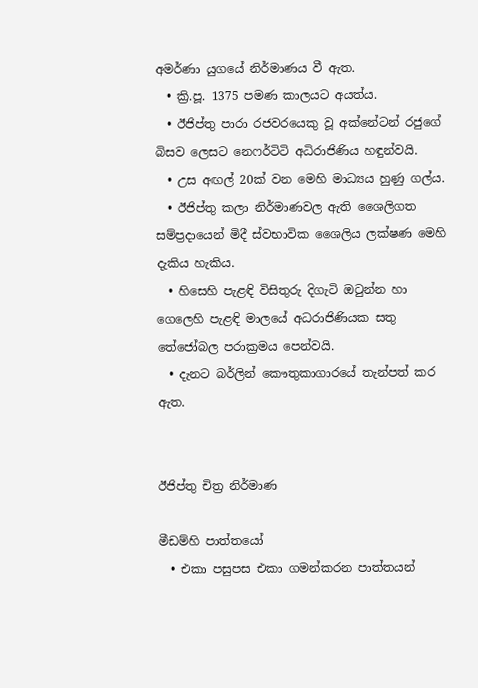අමර්ණා යුගයේ නිර්මාණය වී ඇත.
  • ක්‍රි.පූ. 1375 පමණ කාලයට අයත්ය.
  • ඊජිප්තු පාරා රජවරයෙකු වූ අක්නේටන් රජුගේ බිසව ලෙසට නෙෆර්ටිටි අධිරාජිණිය හඳුන්වයි.
  • උස අඟල් 20ක් වන මෙහි මාධ්‍යය හුණු ගල්ය.
  • ඊජිප්තු කලා නිර්මාණවල ඇති ශෛලිගත සම්ප්‍රදායෙන් මිදී ස්වභාවික ශෛලිය ලක්ෂණ මෙහි දැකිය හැකිය.
  • හිසෙහි පැළඳි විසිතුරු දිගැටි ඔටුන්න හා ගෙලෙහි පැළඳි මාලයේ අධරාජිණියක සතු තේජෝබල පරාක්‍රමය පෙන්වයි.
  • දැනට බර්ලින් කෞතුකාගාරයේ තැන්පත් කර ඇත.


ඊජිප්තු චිත්‍ර නිර්මාණ

මීඩම්හි පාත්තයෝ
  • එකා පසුපස එකා ගමන්කරන පාත්තයන්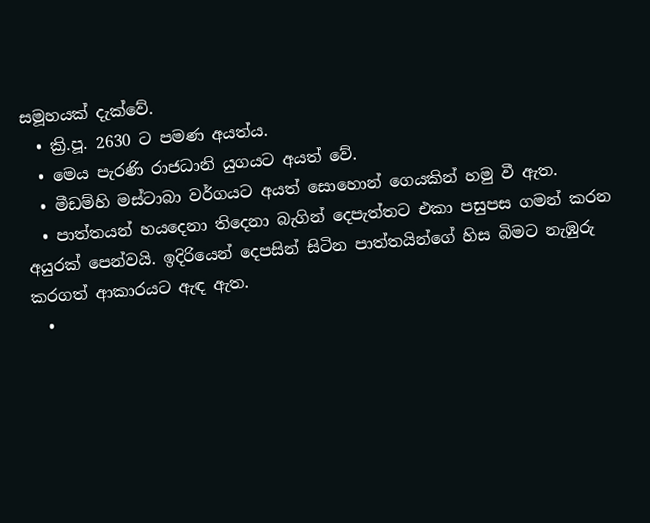සමූහයක් දැක්වේ.
  • ක්‍රි.පූ. 2630 ට පමණ අයත්ය.
  • මෙය පැරණි රාජධානි යුගයට අයත් වේ.
  • මීඩම්හි මස්ටාබා වර්ගයට අයත් සොහොන් ගෙයකින් හමු වී ඇත.
  • පාත්තයන් හයදෙනා තිදෙනා බැගින් දෙපැත්තට එකා පසුපස ගමන් කරන අයුරක් පෙන්වයි. ඉදිරියෙන් දෙපසින් සිටින පාත්තයින්ගේ හිස බිමට නැඹුරු කරගත් ආකාරයට ඇඳ ඇත.
  •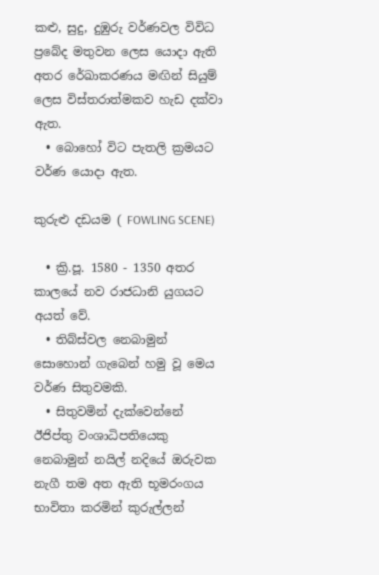කළු, සුදු, දුඹුරු වර්ණවල විවිධ ප්‍රබේද මතුවන ලෙස යොදා ඇති අතර රේඛාකරණය මඟින් සියුම් ලෙස විස්තරාත්මකව හැඩ දක්වා ඇත.
  • බොහෝ විට පැතලි ක්‍රමයට වර්ණ යොදා ඇත.

කුරුළු දඩයම ( FOWLING SCENE)

  • ක්‍රි.පූ. 1580 - 1350 අතර කාලයේ නව රාජධානි යුගයට අයත් වේ.
  • තිබ්ස්වල නෙබාමුන් සොහොන් ගැබෙන් හමු වූ මෙය වර්ණ සිතුවමකි.
  • සිතුවමින් දැක්වෙන්නේ ඊජිප්තු වංශාධිපතියෙකු නෙබාමුන් නයිල් නදියේ ඔරුවක නැගී තම අත ඇති භූමරංගය භාවිතා කරමින් කුරුල්ලන්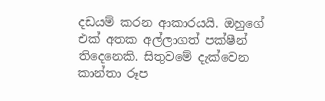දඩයම් කරන ආකාරයයි. ඔහුගේ එක් අතක අල්ලාගත් පක්ෂීන් තිදෙනෙකි. සිතුවමේ දැක්වෙන කාන්තා රූප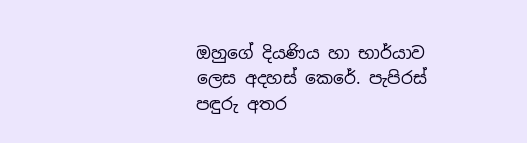ඔහුගේ දියණිය හා භාර්යාව ලෙස අදහස් කෙරේ. පැපිරස් පඳුරු අතර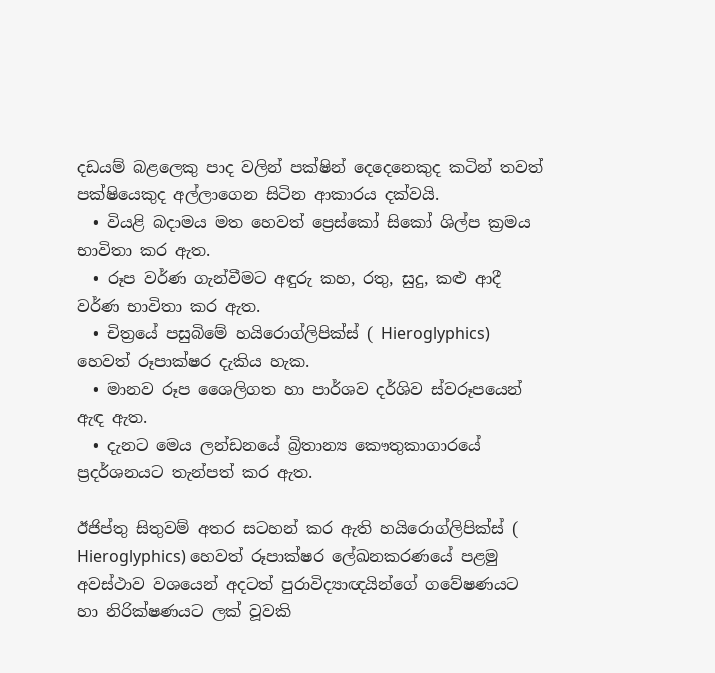දඩයම් බළලෙකු පාද වලින් පක්ෂින් දෙදෙනෙකුද කටින් තවත් පක්ෂියෙකුද අල්ලාගෙන සිටින ආකාරය දක්වයි.
  • වියළි බදාමය මත හෙවත් ප්‍රෙස්කෝ සිකෝ ශිල්ප ක්‍රමය භාවිතා කර ඇත.
  • රූප වර්ණ ගැන්වීමට අඳුරු කහ, රතු, සුදු, කළු ආදී වර්ණ භාවිතා කර ඇත.
  • චිත්‍රයේ පසුබිමේ හයිරොග්ලිපික්ස් ( Hieroglyphics) හෙවත් රූපාක්ෂර දැකිය හැක.
  • මානව රූප ශෛලිගත හා පාර්ශව දර්ශිව ස්වරූපයෙන් ඇඳ ඇත.
  • දැනට මෙය ලන්ඩනයේ බ්‍රිතාන්‍ය කෞතුකාගාරයේ ප්‍රදර්ශනයට තැන්පත් කර ඇත.

ඊජිප්තු සිතුවම් අතර සටහන් කර ඇති හයිරොග්ලිපික්ස් ( Hieroglyphics) හෙවත් රූපාක්ෂර ලේඛනකරණයේ පළමු අවස්ථාව වශයෙන් අදටත් පුරාවිද්‍යාඥයින්ගේ ගවේෂණයට හා නිරික්ෂණයට ලක් වූවකි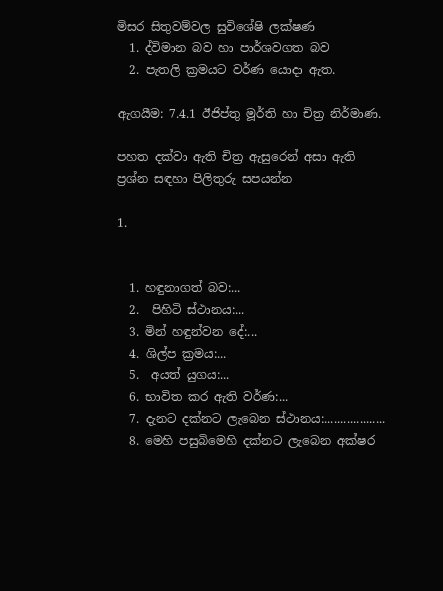මිසර සිතුවම්වල සුවිශේෂි ලක්ෂණ
  1. ද්විමාන බව හා පාර්ශවගත බව
  2. පැතලි ක්‍රමයට වර්ණ යොදා ඇත.

ඇගයීම: 7.4.1 ඊජිප්තු මූර්ති හා චිත්‍ර නිර්මාණ.

පහත දක්වා ඇති චිත්‍ර ඇසුරෙන් අසා ඇති ප්‍රශ්න සඳහා පිලිතුරු සපයන්න

1.


  1. හඳුනාගත් බව:...
  2.  පිහිටි ස්ථානය:...
  3. මින් හඳුන්වන දේ:...
  4. ශිල්ප ක්‍රමය:...
  5.  අයත් යුගය:...
  6. භාවිත කර ඇති වර්ණ:...
  7. දැනට දක්නට ලැබෙන ස්ථානය:...................
  8. මෙහි පසුබිමෙහි දක්නට ලැබෙන අක්ෂර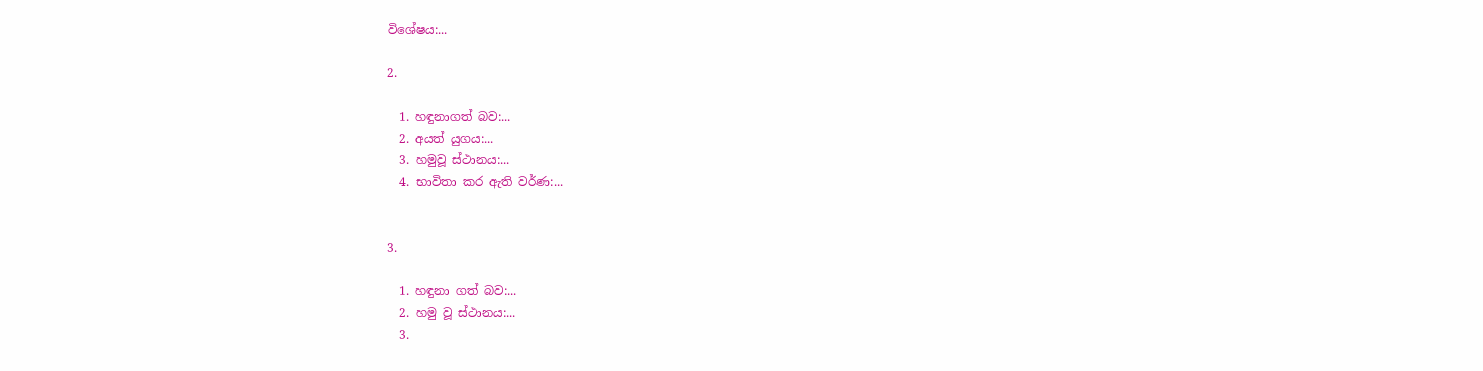විශේෂය:...

2.

  1. හඳුනාගත් බව:...
  2. අයත් යුගය:...
  3. හමුවූ ස්ථානය:...
  4. භාවිතා කර ඇති වර්ණ:...


3.

  1. හඳුනා ගත් බව:...
  2. හමු වූ ස්ථානය:...
  3.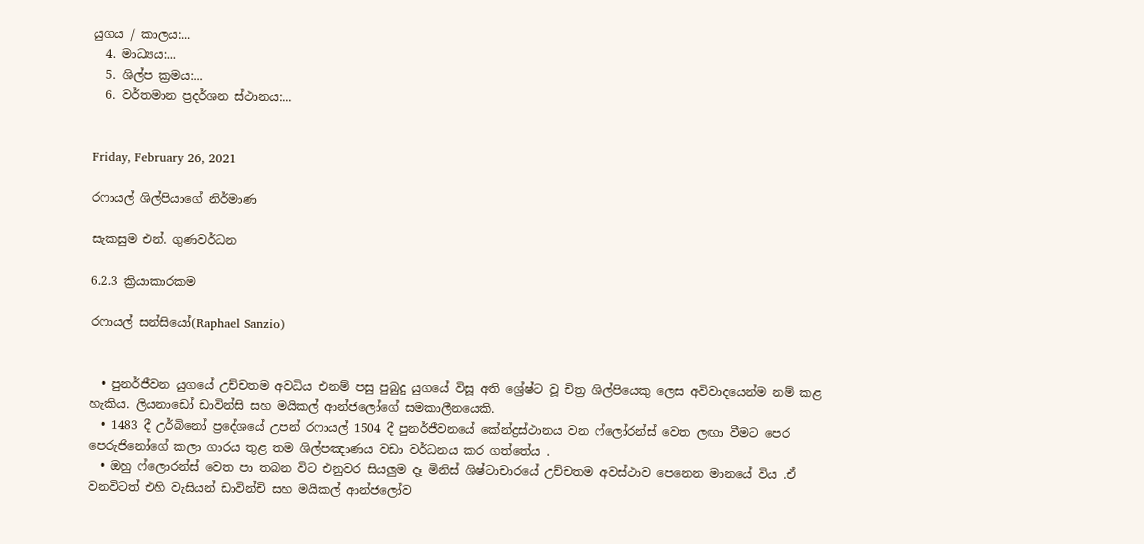යුගය / කාලය:...
  4. මාධ්‍යය:...
  5. ශිල්ප ක්‍රමය:...
  6. වර්තමාන ප්‍රදර්ශන ස්ථානය:...


Friday, February 26, 2021

රෆායල් ශිල්පියාගේ නිර්මාණ

සැකසුම එන්. ගුණවර්ධන

6.2.3 ක්‍රියාකාරකම

රෆායල් සන්සියෝ(Raphael Sanzio)


  • පුනර්ජීවන යුගයේ උච්චතම අවධිය එනම් පසු පුබුදු යුගයේ විසූ අති ශ්‍රේෂ්ට වූ චිත්‍ර ශිල්පියෙකු ලෙස අවිවාදයෙන්ම නම් කළ හැකිය. ලියනාඩෝ ඩාවින්සි සහ මයිකල් ආන්ජලෝගේ සමකාලීනයෙකි.
  • 1483 දී උර්බිනෝ ප්‍රදේශයේ උපන් රෆායල් 1504 දී පුනර්ජීවනයේ කේන්ද්‍රස්ථානය වන ෆ්ලෝරන්ස් වෙත ලඟා වීමට පෙර පෙරුජිනෝගේ කලා ගාරය තුළ තම ශිල්පඤාණය වඩා වර්ධනය කර ගත්තේය .
  • ඔහු ෆ්ලොරන්ස් වෙත පා තබන විට එනුවර සියලුම දෑ මිනිස් ශිෂ්ටාචාරයේ උච්චතම අවස්ථාව පෙනෙන මානයේ විය .ඒ වනවිටත් එහි වැසියන් ඩාවින්චි සහ මයිකල් ආන්ජලෝව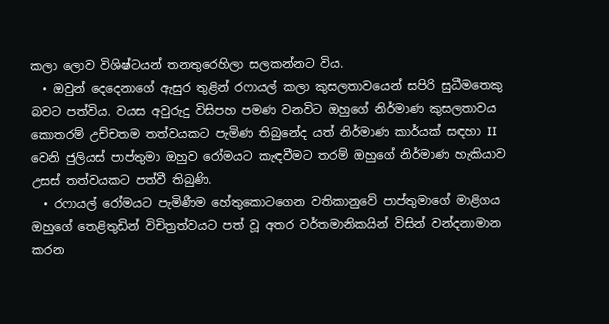කලා ලොව විශිෂ්ටයන් තනතුරෙහිලා සලකන්නට විය.
  • ඔවුන් දෙදෙනාගේ ඇසුර තුළින් රෆායල් කලා කුසලතාවයෙන් සපිරි සුධීමතෙකු බවට පත්විය. වයස අවුරුදු විසිපහ පමණ වනවිට ඔහුගේ නිර්මාණ කුසලතාවය කොතරම් උච්චතම තත්වයකට පැමිණ තිබුනේද යත් නිර්මාණ කාර්යක් සඳහා II වෙනි ජුලියස් පාප්තුමා ඔහුව රෝමයට කැඳවීමට තරම් ඔහුගේ නිර්මාණ හැකියාව උසස් තත්වයකට පත්වී තිබුණි.
  • රෆායල් රෝමයට පැමිණීම හේතුකොටගෙන වතිකානුවේ පාප්තුමාගේ මාළිගය ඔහුගේ තෙළිතුඩින් විචිත්‍රත්වයට පත් වූ අතර වර්තමානිකයින් විසින් වන්දනාමාන කරන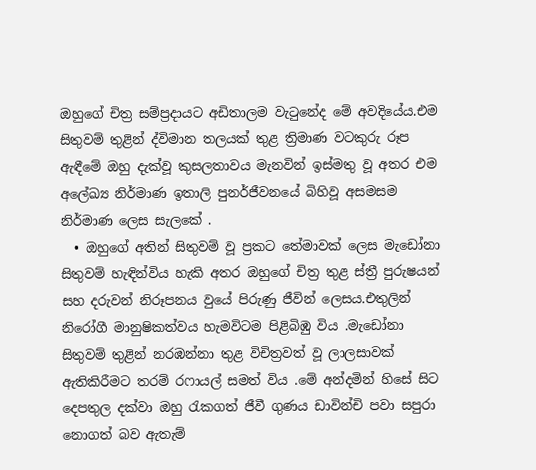ඔහුගේ චිත්‍ර සම්ප්‍රදායට අඩිතාලම වැටුනේද මේ අවදියේය.එම සිතුවම් තුළින් ද්විමාන තලයක් තුළ ත්‍රිමාණ වටකුරු රූප ඇඳීමේ ඔහු දැක්වූ කුසලතාවය මැනවින් ඉස්මතු වූ අතර එම අලේඛ්‍ය නිර්මාණ ඉතාලි පුනර්ජීවනයේ බිහිවූ අසමසම නිර්මාණ ලෙස සැලකේ .
  • ඔහුගේ අතින් සිතුවම් වූ ප්‍රකට තේමාවක් ලෙස මැඩෝනා සිතුවම් හැඳින්විය හැකි අතර ඔහුගේ චිත්‍ර තුළ ස්ත්‍රී පුරුෂයන් සහ දරුවන් නිරූපනය වුයේ පිරුණු ජීවින් ලෙසය.එතුලින් නිරෝගී මානුෂිකත්වය හැමවිටම පිළිබිඹු විය .මැඩෝනා සිතුවම් තුළින් නරඹන්නා තුළ විචිත්‍රවත් වූ ලාලසාවක් ඇතිකිරීමට තරම් රෆායල් සමත් විය .මේ අන්දමින් හිසේ සිට දෙපතුල දක්වා ඔහු රැකගත් ජීවී ගුණය ඩාවින්චි පවා සපුරා නොගත් බව ඇතැම්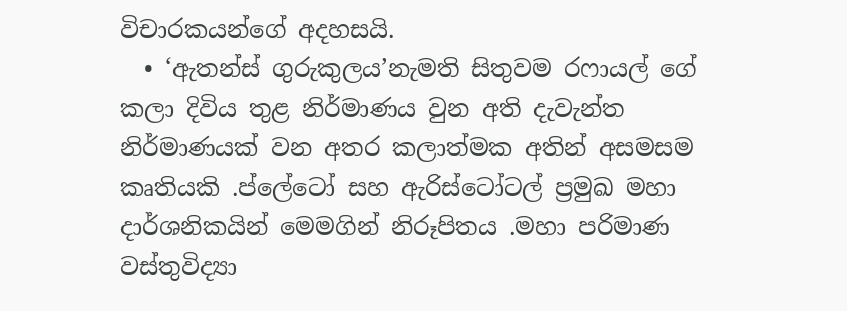විචාරකයන්ගේ අදහසයි.
  • ‘ඇතන්ස් ගුරුකුලය’නැමති සිතුවම රෆායල් ගේ කලා දිවිය තුළ නිර්මාණය වුන අති දැවැන්ත නිර්මාණයක් වන අතර කලාත්මක අතින් අසමසම කෘතියකි .ප්ලේටෝ සහ ඇරිස්ටෝටල් ප්‍රමුඛ මහා දාර්ශනිකයින් මෙමගින් නිරූපිතය .මහා පරිමාණ වස්තුවිද්‍යා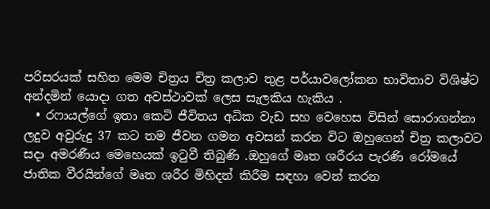පරිසරයක් සහිත මෙම චිත්‍රය චිත්‍ර කලාව තුළ පර්යාවලෝකන භාවිතාව විශිෂ්ට අන්දමින් යොදා ගත අවස්ථාවක් ලෙස සැලකිය හැකිය .
  • රෆායල්ගේ ඉතා කෙටි ජීවිතය අධික වැඩ සහ වෙහෙස විසින් සොරාගන්නා ලදුව අවුරුදු 37 කට තම ජීවන ගමන අවසන් කරන විට ඔහුගෙන් චිත්‍ර කලාවට සදා අමරණීය මෙහෙයක් ඉටුවී තිබුණි .ඔහුගේ මෘත ශරීරය පැරණි රෝමයේ ජාතික වීරයින්ගේ මෘත ශරීර මිහිදන් කිරීම සඳහා වෙන් කරන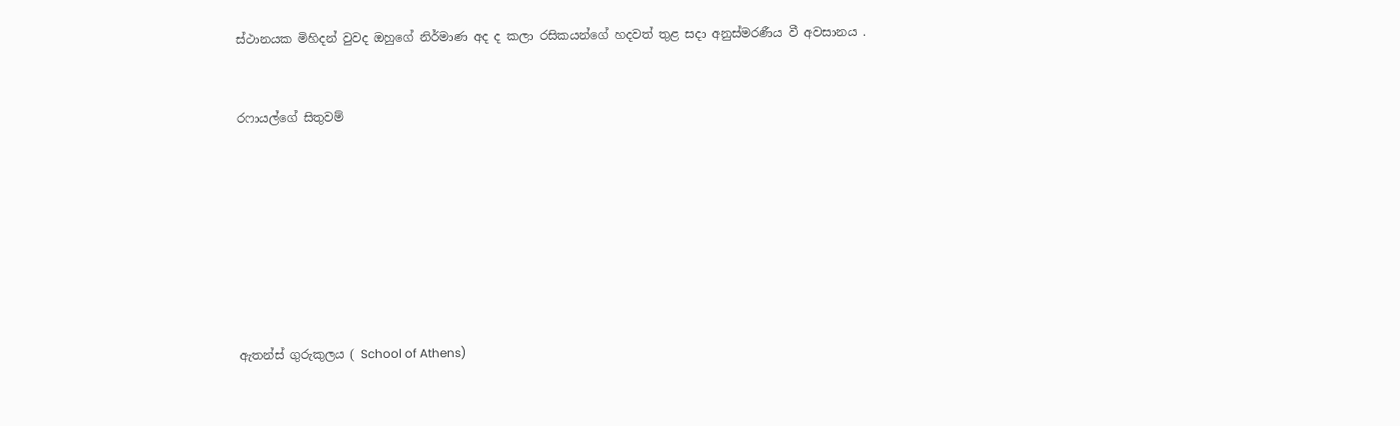ස්ථානයක මිහිදන් වුවද ඔහුගේ නිර්මාණ අද ද කලා රසිකයන්ගේ හදවත් තුළ සදා අනුස්මරණීය වී අවසානය .


රෆායල්ගේ සිතුවම්








ඇතන්ස් ගුරුකුලය ( School of Athens)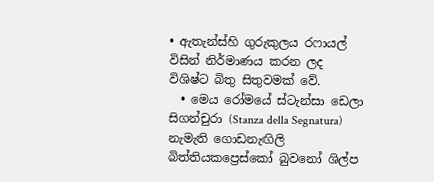• ඇතැන්ස්හි ගුරුකුලය රෆායල් විසින් නිර්මාණය කරන ලද විශිෂ්ට බිතු සිතුවමක් වේ.
  • මෙය රෝමයේ ස්ටැන්සා ඩෙලා සිගන්චුරා (Stanza della Segnatura) නැමැති ගොඩනැඟිලි බිත්තියකප්‍රෙස්කෝ බුවනෝ ශිල්ප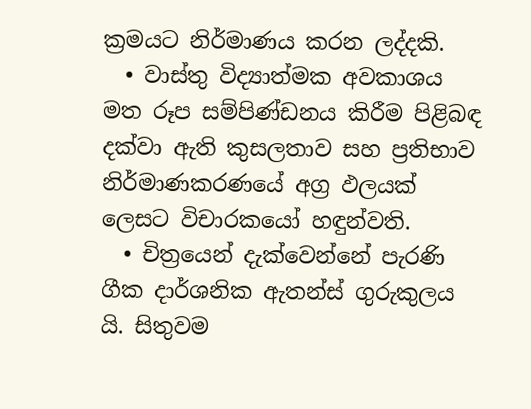ක්‍රමයට නිර්මාණය කරන ලද්දකි.
  • වාස්තු විද්‍යාත්මක අවකාශය මත රූප සම්පිණ්ඩනය කිරීම පිළිබඳ දක්වා ඇති කුසලතාව සහ ප්‍රතිභාව නිර්මාණකරණයේ අග්‍ර ඵලයක් ලෙසට විචාරකයෝ හඳුන්වති.
  • චිත්‍රයෙන් දැක්වෙන්නේ පැරණි ගීක දාර්ශනික ඇතන්ස් ගුරුකුලය යි. සිතුවම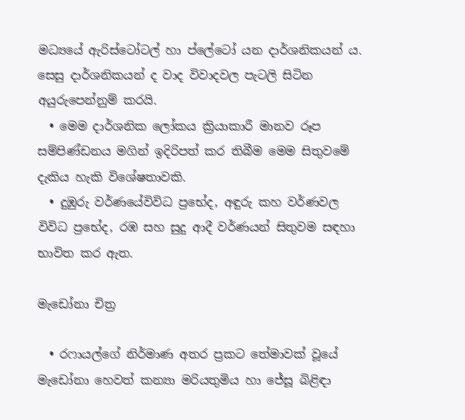මධ්‍යයේ ඇරිස්ටෝටල් හා ප්ලේටෝ යන දාර්ශනිකයන් ය. සෙසු දාර්ශනිකයන් ද වාද විවාදවල පැටලි සිටින අයුරුපෙන්නුම් කරයි.
  • මෙම දාර්ශනික ලෝකය ක්‍රියාකාරී මානව රූප සම්පිණ්ඩනය මගින් ඉදිරිපත් කර තිබීම මෙම සිතුවමේ දැකිය හැකි විශේෂතාවකි.
  • දුඹුරු වර්ණයේවිවිධ ප්‍රභේද, අඳුරු කහ වර්ණවල විවිධ ප්‍රභේද, රඹ සහ සුදු ආදී වර්ණයන් සිතුවම සඳහා භාවිත කර ඇත.

මැඩෝනා චිත්‍ර

  • රෆායල්ගේ නිර්මාණ අතර ප්‍රකට තේමාවක් වූයේ මැඩෝනා හෙවත් කන්‍යා මරියතුමිය හා ජේසූ බිළිඳා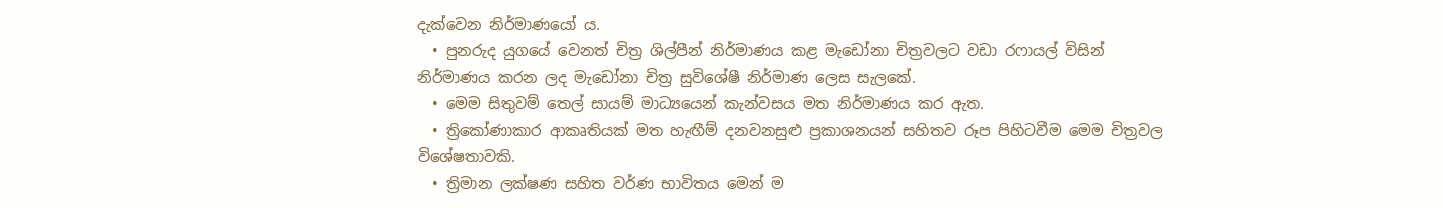දැක්වෙන නිර්මාණයෝ ය.
  • පුනරුද යුගයේ වෙනත් චිත්‍ර ශිල්පීන් නිර්මාණය කළ මැඩෝනා චිත්‍රවලට වඩා රෆායල් විසින් නිර්මාණය කරන ලද මැඩෝනා චිත්‍ර සුවිශේෂී නිර්මාණ ලෙස සැලකේ.
  • මෙම සිතුවම් තෙල් සායම් මාධ්‍යයෙන් කැන්වසය මත නිර්මාණය කර ඇත.
  • ත්‍රිකෝණාකාර ආකෘතියක් මත හැඟීම් දනවනසුළු ප්‍රකාශනයන් සහිතව රූප පිහිටවීම මෙම චිත්‍රවල විශේෂතාවකි.
  • ත්‍රිමාන ලක්ෂණ සහිත වර්ණ භාවිතය මෙන් ම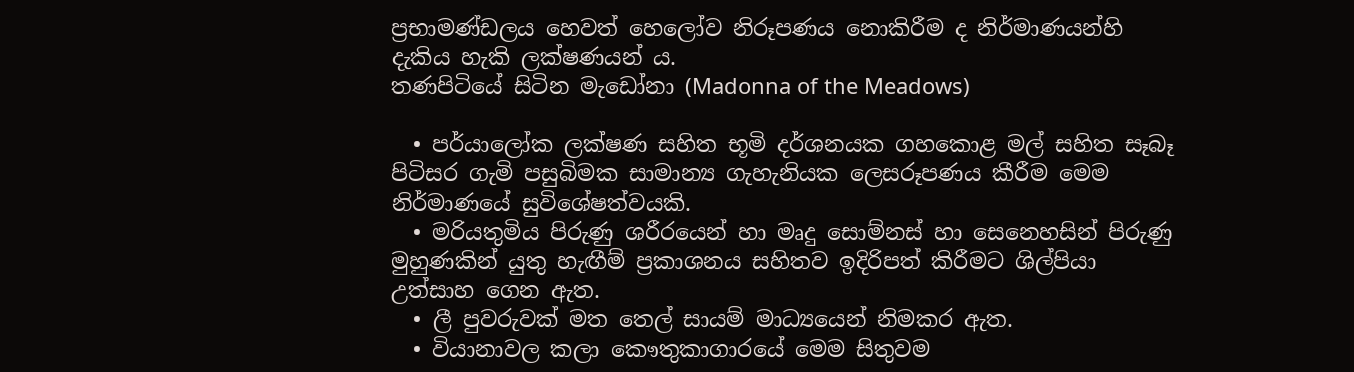ප්‍රභාමණ්ඩලය හෙවත් හෙලෝව නිරූපණය නොකිරීම ද නිර්මාණයන්හි දැකිය හැකි ලක්ෂණයන් ය.
තණපිටියේ සිටින මැඩෝනා (Madonna of the Meadows)

  • පර්යාලෝක ලක්ෂණ සහිත භූමි දර්ශනයක ගහකොළ මල් සහිත සෑබෑ පිටිසර ගැමි පසුබිමක සාමාන්‍ය ගැහැනියක ලෙසරූපණය කීරීම මෙම නිර්මාණයේ සුවිශේෂත්වයකි.
  • මරියතුමිය පිරුණු ශරීරයෙන් හා මෘදු සොම්නස් හා සෙනෙහසින් පිරුණු මුහුණකින් යුතු හැඟීම් ප්‍රකාශනය සහිතව ඉදිරිපත් කිරීමට ශිල්පියා උත්සාහ ගෙන ඇත.
  • ලී පුවරුවක් මත තෙල් සායම් මාධ්‍යයෙන් නිමකර ඇත.
  • වියානාවල කලා කෞතුකාගාරයේ මෙම සිතුවම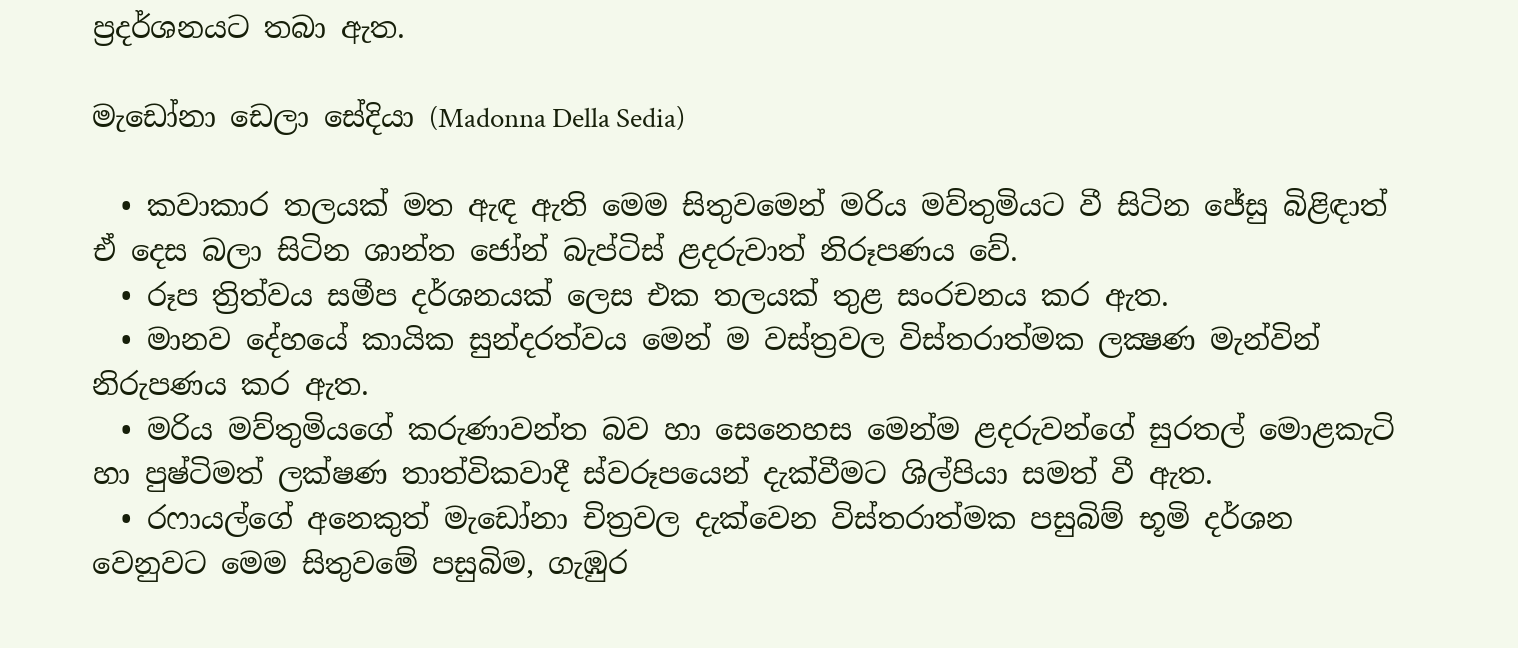ප්‍රදර්ශනයට තබා ඇත.

මැඩෝනා ඩෙලා සේදියා (Madonna Della Sedia)

  • කවාකාර තලයක් මත ඇඳ ඇති මෙම සිතුවමෙන් මරිය මව්තුමියට වී සිටින ජේසු බිළිඳාත් ඒ දෙස බලා සිටින ශාන්ත ජෝන් බැප්ටිස් ළදරුවාත් නිරූපණය වේ.
  • රූප ත්‍රිත්වය සමීප දර්ශනයක් ලෙස එක තලයක් තුළ සංරචනය කර ඇත.
  • මානව දේහයේ කායික සුන්දරත්වය මෙන් ම වස්ත්‍රවල විස්තරාත්මක ලක්‍ෂණ මැන්වින් නිරුපණය කර ඇත.
  • මරිය මව්තුමියගේ කරුණාවන්ත බව හා සෙනෙහස මෙන්ම ළදරුවන්ගේ සුරතල් මොළකැටි හා පුෂ්ටිමත් ලක්ෂණ තාත්විකවාදී ස්වරූපයෙන් දැක්වීමට ශිල්පියා සමත් වී ඇත.
  • රෆායල්ගේ අනෙකුත් මැඩෝනා චිත්‍රවල දැක්වෙන විස්තරාත්මක පසුබිම් භූමි දර්ශන වෙනුවට මෙම සිතුවමේ පසුබිම, ගැඹුර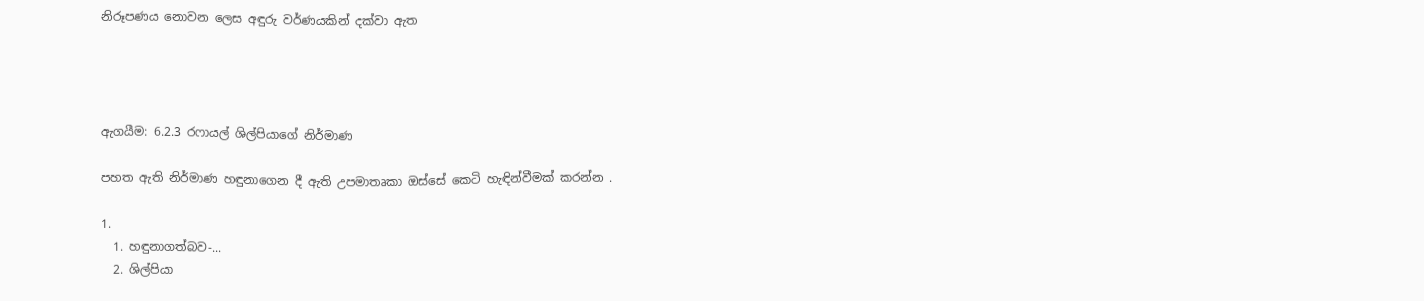නිරූපණය නොවන ලෙස අඳුරු වර්ණයකින් දක්වා ඇත




ඇගයීම: 6.2.3 රෆායල් ශිල්පියාගේ නිර්මාණ

පහත ඇති නිර්මාණ හඳුනාගෙන දී ඇති උපමාතෘකා ඔස්සේ කෙටි හැඳින්වීමක් කරන්න .

1.
  1. හඳුනාගත්බව-...
  2. ශිල්පියා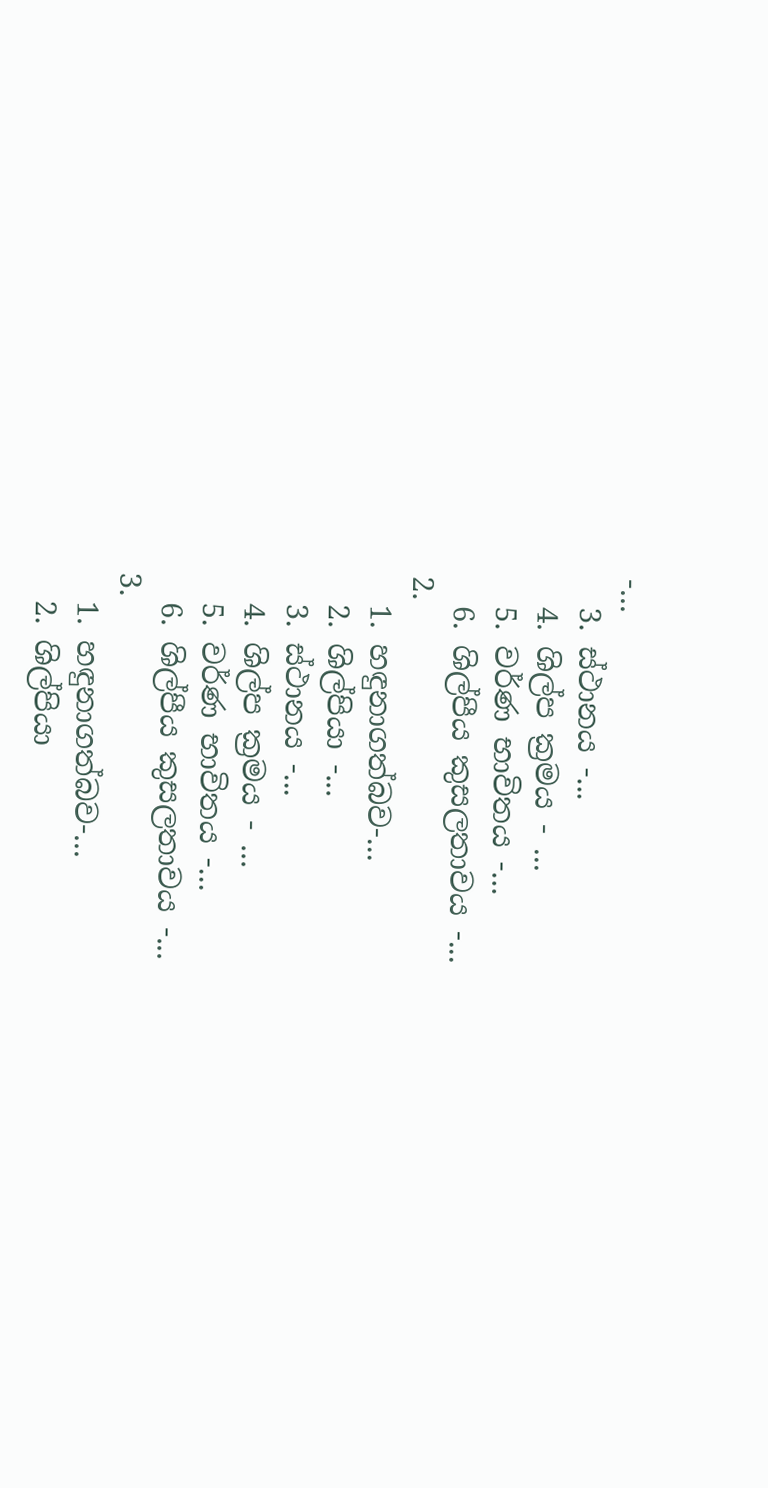-...
  3. ස්ථානය -...
  4. ශිල්ප ක්‍රමය - ...
  5. වර්ණ භාවිතය -...
  6. ශිල්පීය කුසලතාවය -...
2.
  1. හඳුනාගත්බව-...
  2. ශිල්පියා -...
  3. ස්ථානය -...
  4. ශිල්ප ක්‍රමය - ...
  5. වර්ණ භාවිතය -...
  6. ශිල්පීය කුසලතාවය -...
3.
  1. හඳුනාගත්බව-...
  2. ශිල්පියා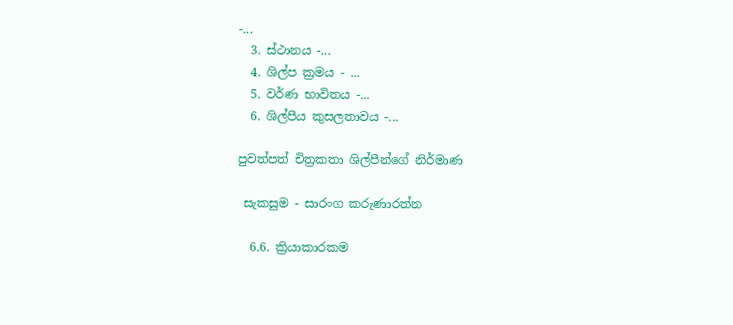-...
  3. ස්ථානය -...
  4. ශිල්ප ක්‍රමය - ...
  5. වර්ණ භාවිතය -...
  6. ශිල්පීය කුසලතාවය -...

පුවත්පත් චිත්‍රකතා ශිල්පීන්ගේ නිර්මාණ

 සැකසුම - සාරංග කරුණාරත්න

  6.6. ක්‍රියාකාරකම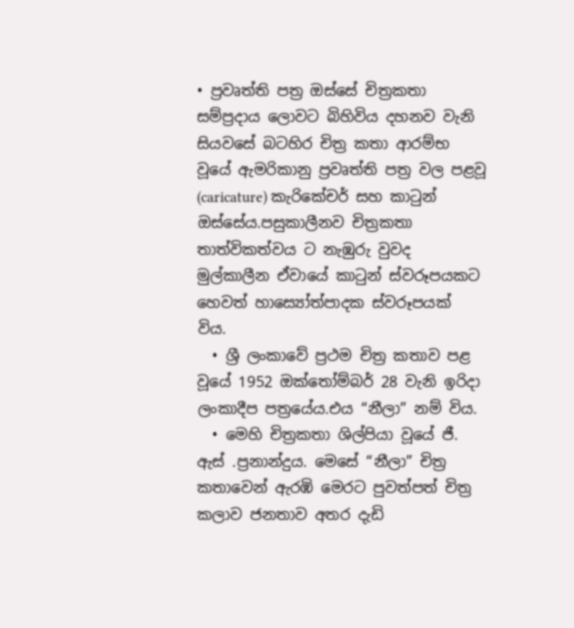• ප්‍රවෘත්ති පත්‍ර ඔස්සේ චිත්‍රකතා සම්ප්‍රදාය ලොවට බිහිවිය දහනව වැනි සියවසේ බටහිර චිත්‍ර කතා ආරම්භ වූයේ ඇමරිකානු ප්‍රවෘත්ති පත්‍ර වල පළවූ (caricature) කැරිකේචර් සහ කාටුන් ඔස්සේය.පසුකාලීනව චිත්‍රකතා තාත්විකත්වය ට නැඹුරු වුවද මුල්කාලීන ඒවායේ කාටුන් ස්වරූපයකට හෙවත් හාස්‍යෝත්පාදක ස්වරූපයක් විය.
  • ශ්‍රී ලංකාවේ ප්‍රථම චිත්‍ර කතාව පළ වූයේ 1952 ඔක්තෝම්බර් 28 වැනි ඉරිදා ලංකාදීප පත්‍රයේය.එය “නීලා” නම් විය.
  • මෙහි චිත්‍රකතා ශිල්පියා වූයේ ජී. ඇස් .ප්‍රනාන්දුය. මෙසේ “නීලා” චිත්‍ර කතාවෙන් ඇරඹි මෙරට පුවත්පත් චිත්‍ර කලාව ජනතාව අතර දැඩි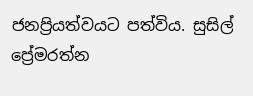ජනප්‍රියත්වයට පත්විය. සුසිල් ප්‍රේමරත්න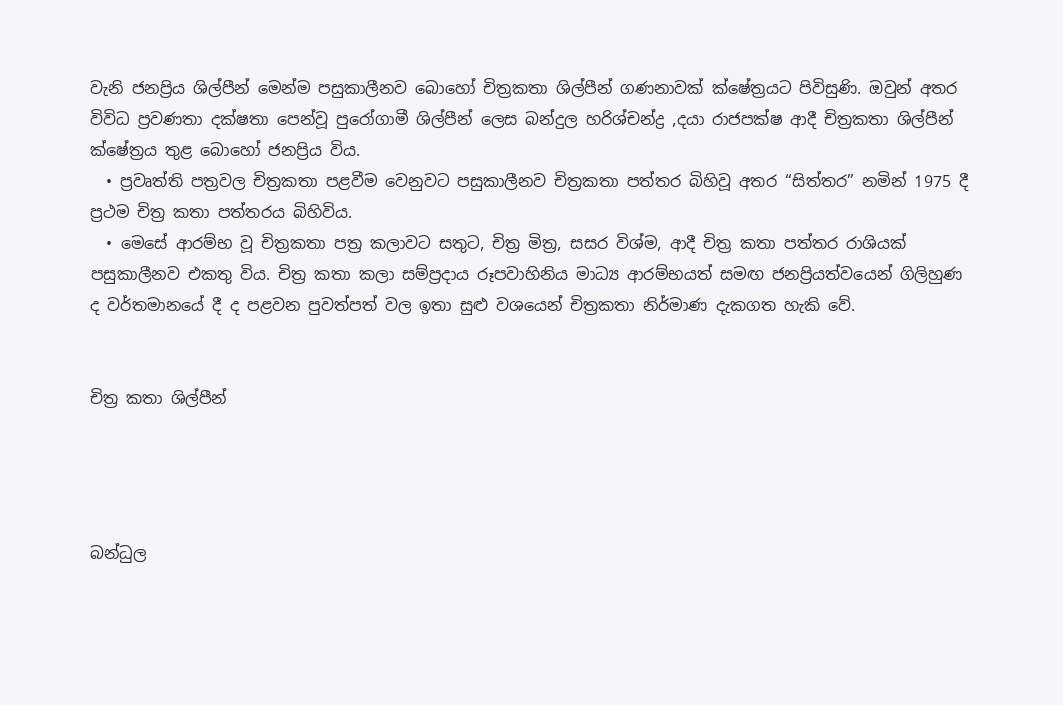වැනි ජනප්‍රිය ශිල්පීන් මෙන්ම පසුකාලීනව බොහෝ චිත්‍රකතා ශිල්පීන් ගණනාවක් ක්ෂේත්‍රයට පිවිසුණි. ඔවුන් අතර විවිධ ප්‍රවණතා දක්ෂතා පෙන්වූ පුරෝගාමී ශිල්පීන් ලෙස බන්දුල හරිශ්චන්ද්‍ර ,දයා රාජපක්ෂ ආදී චිත්‍රකතා ශිල්පීන් ක්ෂේත්‍රය තුළ බොහෝ ජනප්‍රිය විය.
  • ප්‍රවෘත්ති පත්‍රවල චිත්‍රකතා පළවීම වෙනුවට පසුකාලීනව චිත්‍රකතා පත්තර බිහිවූ අතර “සිත්තර” නමින් 1975 දී ප්‍රථම චිත්‍ර කතා පත්තරය බිහිවිය.
  • මෙසේ ආරම්භ වූ චිත්‍රකතා පත්‍ර කලාවට සතුට, චිත්‍ර මිත්‍ර, සසර විශ්ම, ආදී චිත්‍ර කතා පත්තර රාශියක් පසුකාලීනව එකතු විය. චිත්‍ර කතා කලා සම්ප්‍රදාය රූපවාහිනිය මාධ්‍ය ආරම්භයත් සමඟ ජනප්‍රියත්වයෙන් ගිලිහුණ ද වර්තමානයේ දී ද පළවන පුවත්පත් වල ඉතා සුළු වශයෙන් චිත්‍රකතා නිර්මාණ දැකගත හැකි වේ.


චිත්‍ර කතා ශිල්පීන්




බන්ධුල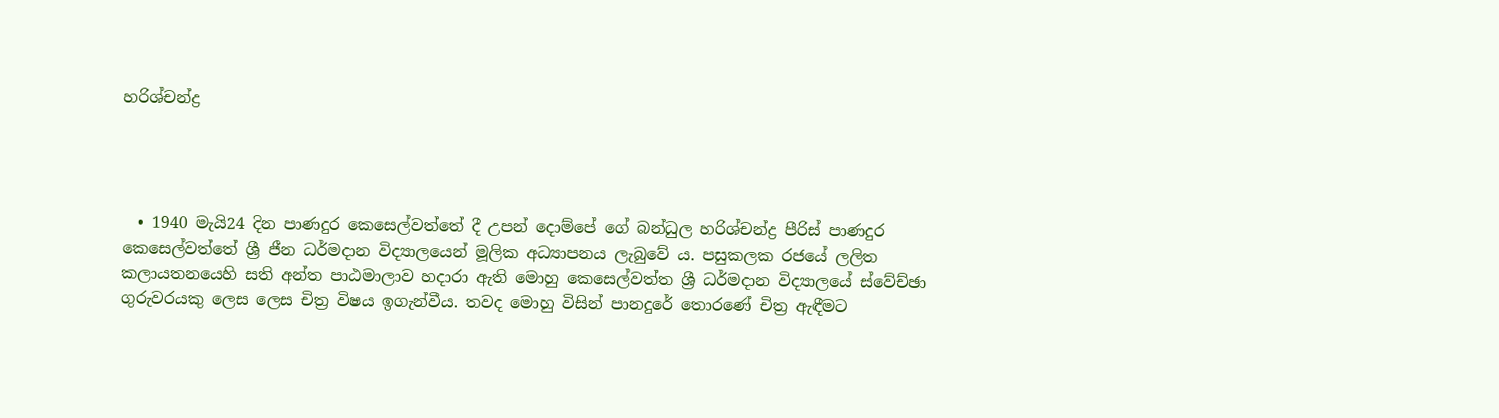හරිශ්චන්ද්‍ර




  • 1940 මැයි24 දින පාණදුර කෙසෙල්වත්තේ දී උපන් දොම්පේ ගේ බන්ධුල හරිශ්චන්ද්‍ර පීරිස් පාණදුර කෙසෙල්වත්තේ ශ්‍රී ජීන ධර්මදාන විද්‍යාලයෙන් මූලික අධ්‍යාපනය ලැබුවේ ය. පසුකලක රජයේ ලලිත කලායතනයෙහි සති අන්ත පාඨමාලාව හදාරා ඇති මොහු කෙසෙල්වත්ත ශ්‍රී ධර්මදාන විද්‍යාලයේ ස්වේච්ඡා ගුරුවරයකු ලෙස ලෙස චිත්‍ර විෂය ඉගැන්වීය. තවද මොහු විසින් පානදුරේ තොරණේ චිත්‍ර ඇඳීමට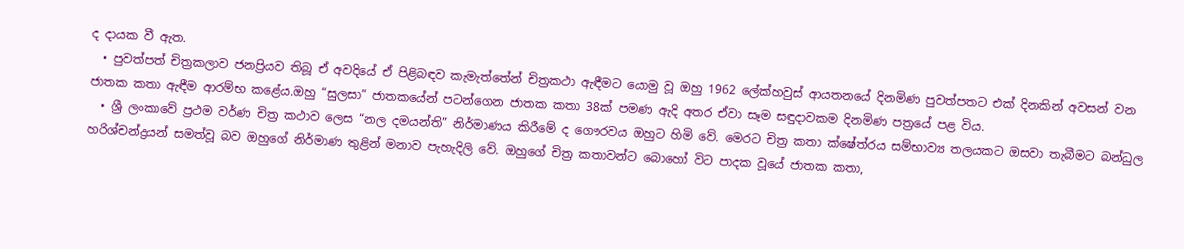ද දායක වී ඇත.
  • පුවත්පත් චිත්‍රකලාව ජනප්‍රියව තිබූ ඒ අවදියේ ඒ පිළිබඳව කැමැත්තේන් චිත්‍රකථා ඇඳීමට යොමු වූ ඔහු 1962 ලේක්හවුස් ආයතනයේ දිනමිණ පුවත්පතට එක් දිනකින් අවසන් වන ජාතක කතා ඇඳීම ආරම්භ කළේය.ඔහු “සුලසා” ජාතකයේන් පටන්ගෙන ජාතක කතා 38ක් පමණ ඇදි අතර ඒවා සෑම සඳුදාවකම දිනමිණ පත්‍රයේ පළ විය.
  • ශ්‍රී ලංකාවේ ප්‍රථම වර්ණ චිත්‍ර කථාව ලෙස “නල දමයන්ති” නිර්මාණය කිරීමේ ද ගෞරවය ඔහුට හිමි වේ. මෙරට චිත්‍ර කතා ක්ෂේත්රය සම්භාව්‍ය තලයකට ඔසවා තැබීමට බන්ධුල හරිශ්චන්ද්‍රයන් සමත්වූ බව ඔහුගේ නිර්මාණ තුළින් මනාව පැහැදිලි වේ. ඔහුගේ චිත්‍ර කතාවන්ට බොහෝ විට පාදක වූයේ ජාතක කතා,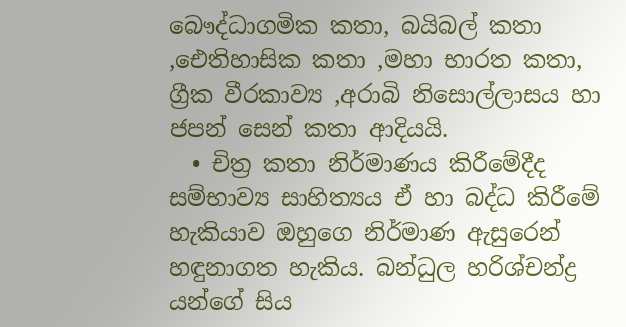බෞද්ධාගමික කතා, බයිබල් කතා ,ඓතිහාසික කතා ,මහා භාරත කතා, ග්‍රීක වීරකාව්‍ය ,අරාබි නිසොල්ලාසය හා ජපන් සෙන් කතා ආදියයි.
  • චිත්‍ර කතා නිර්මාණය කිරීමේදීද සම්භාව්‍ය සාහිත්‍යය ඒ හා බද්ධ කිරීමේ හැකියාව ඔහුගෙ නිර්මාණ ඇසුරෙන් හඳුනාගත හැකිය. බන්ධුල හරිශ්චන්ද්‍ර යන්ගේ සිය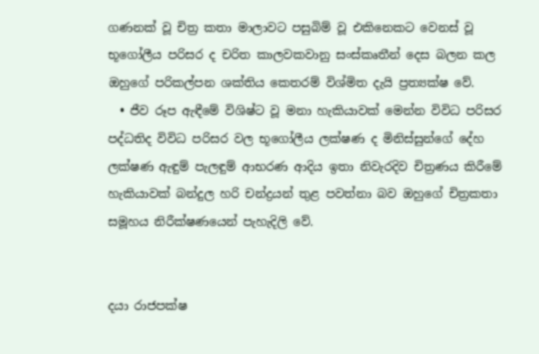ගණනක් වූ චිත්‍ර කතා මාලාවට පසුබිම් වූ එකිනෙකට වෙනස් වූ භූගෝලීය පරිසර ද චරිත කාලවකවානු සංස්කෘතීන් දෙස බලන කල ඔහුගේ පරිකල්පන ශක්තිය කෙතරම් විශ්මිත දැයි ප්‍රත්‍යක්ෂ වේ.
  • ජීව රූප ඇඳීමේ විශිෂ්ට වූ මනා හැකියාවක් මෙන්න විවිධ පරිසර පද්ධතිද විවිධ පරිසර වල භූගෝලීය ලක්ෂණ ද මිනිස්සුන්ගේ දේහ ලක්ෂණ ඇඳුම් පැලඳුම් ආභරණ ආදිය ඉතා නිවැරදිව චිත්‍රණය කිරීමේ හැකියාවක් බන්දුල හරි චන්ද්‍රයන් තුළ පවත්නා බව ඔහුගේ චිත්‍රකතා සමූහය නිරීක්ෂණයෙන් පැහැදිලි වේ.


දයා රාජපක්ෂ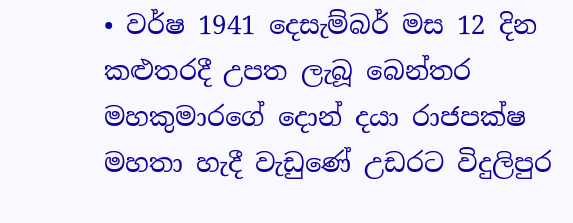• වර්ෂ 1941 දෙසැම්බර් මස 12 දින කළුතරදී උපත ලැබූ බෙන්තර මහකුමාරගේ දොන් දයා රාජපක්ෂ මහතා හැදී වැඩුණේ උඩරට විදුලිපුර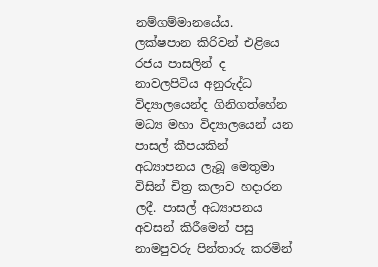නම්ගම්මානයේය. ලක්ෂපාන කිරිවන් එළියෙ රජය පාසලින් ද නාවලපිටිය අනුරුද්ධ විද්‍යාලයෙන්ද ගිනිගත්හේන මධ්‍ය මහා විද්‍යාලයෙන් යන පාසල් කීපයකින් අධ්‍යාපනය ලැබූ මෙතුමා විසින් චිත්‍ර කලාව හදාරන ලදී. පාසල් අධ්‍යාපනය අවසන් කිරීමෙන් පසු නාමපුවරු පින්තාරු කරමින්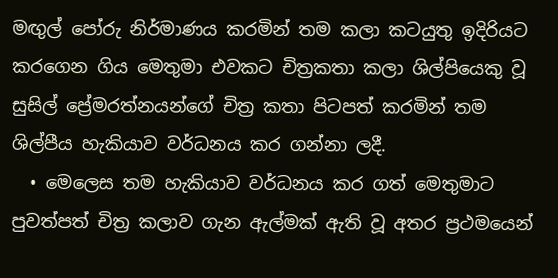මඟුල් පෝරු නිර්මාණය කරමින් තම කලා කටයුතු ඉදිරියට කරගෙන ගිය මෙතුමා එවකට චිත්‍රකතා කලා ශිල්පියෙකු වූ සුසිල් ප්‍රේමරත්නයන්ගේ චිත්‍ර කතා පිටපත් කරමින් තම ශිල්පීය හැකියාව වර්ධනය කර ගන්නා ලදී.
  • මෙලෙස තම හැකියාව වර්ධනය කර ගත් මෙතුමාට පුවත්පත් චිත්‍ර කලාව ගැන ඇල්මක් ඇති වූ අතර ප්‍රථමයෙන්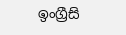ඉංග්‍රීසි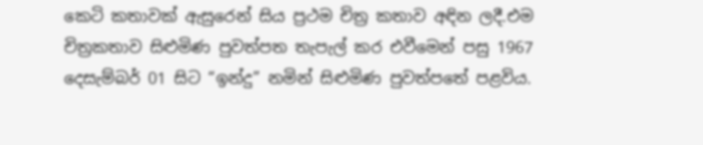කෙටි කතාවක් ඇසුරෙන් සිය ප්‍රථම චිත්‍ර කතාව අඳින ලදී.එම චිත්‍රකතාව සිළුමිණ පුවත්පත තැපැල් කර එවීමෙන් පසු 1967 දෙසැම්බර් 01 සිට “ඉන්දු” නමින් සිළුමිණ පුවත්පතේ පළවිය.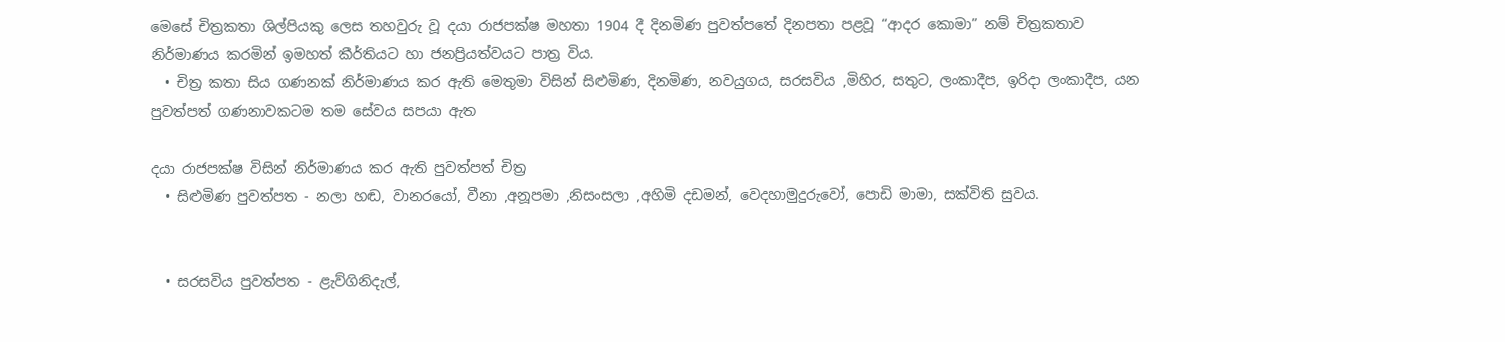මෙසේ චිත්‍රකතා ශිල්පියකු ලෙස තහවුරු වූ දයා රාජපක්ෂ මහතා 1904 දී දිනමිණ පුවත්පතේ දිනපතා පළවූ “ආදර කොමා” නම් චිත්‍රකතාව නිර්මාණය කරමින් ඉමහත් කීර්තියට හා ජනප්‍රියත්වයට පාත්‍ර විය.
  • චිත්‍ර කතා සිය ගණනක් නිර්මාණය කර ඇති මෙතුමා විසින් සිළුමිණ, දිනමිණ, නවයුගය, සරසවිය ,මිහිර, සතුට, ලංකාදීප, ඉරිදා ලංකාදීප, යන පුවත්පත් ගණනාවකටම තම සේවය සපයා ඇත

දයා රාජපක්ෂ විසින් නිර්මාණය කර ඇති පුවත්පත් චිත්‍ර
  • සිළුමිණ පුවත්පත - නලා හඬ, වානරයෝ, වීනා ,අනූපමා ,නිසංසලා ,අහිමි දඩමන්, වෙදහාමුදුරුවෝ, පොඩි මාමා, සක්විති සුවය.


  • සරසවිය පුවත්පත - ළැව්ගිනිදැල්,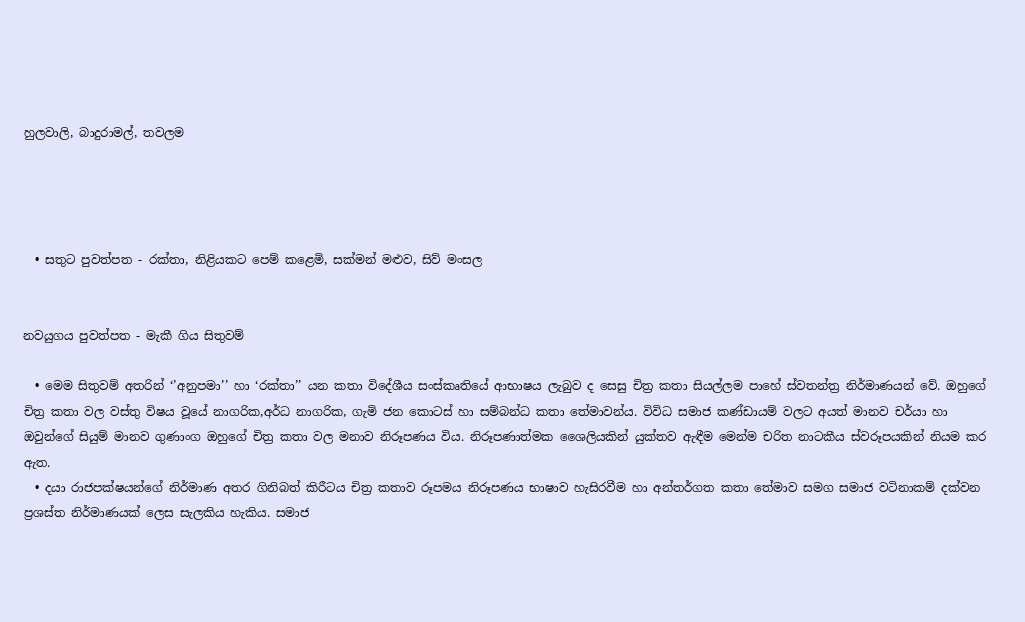හුලවාලි, බාදුරාමල්, තවලම




  • සතුට පුවත්පත - රක්තා, නිළියකට පෙම් කළෙමි, සක්මන් මළුව, සිව් මංසල


නවයුගය පුවත්පත - මැකී ගිය සිතුවම්

  • මෙම සිතුවම් අතරින් ‘’අනුපමා’’ හා ‘රක්තා’’ යන කතා විදේශීය සංස්කෘතියේ ආභාෂය ලැබුව ද සෙසු චිත්‍ර කතා සියල්ලම පාහේ ස්වතන්ත්‍ර නිර්මාණයන් වේ. ඔහුගේ චිත්‍ර කතා වල වස්තු විෂය වූයේ නාගරික,අර්ධ නාගරික, ගැමි ජන කොටස් හා සම්බන්ධ කතා තේමාවන්ය. විවිධ සමාජ කණ්ඩායම් වලට අයත් මානව චර්යා හා ඔවුන්ගේ සියුම් මානව ගුණාංග ඔහුගේ චිත්‍ර කතා වල මනාව නිරූපණය විය. නිරූපණාත්මක ශෛලියකින් යුක්තව ඇඳීම මෙන්ම චරිත නාටකීය ස්වරූපයකින් නියම කර ඇත.
  • දයා රාජපක්ෂයන්ගේ නිර්මාණ අතර ගිනිබත් කිරීටය චිත්‍ර කතාව රූපමය නිරූපණය භාෂාව හැසිරවීම හා අන්තර්ගත කතා තේමාව සමග සමාජ වටිනාකම් දක්වන ප්‍රශස්ත නිර්මාණයක් ලෙස සැලකිය හැකිය. සමාජ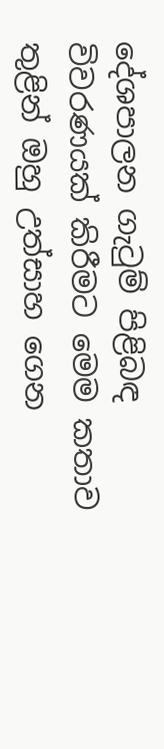දේශපාලන ගැටුම් පිළිබඳ විවරණයක් කිරීමට මෙම කතාව තුළින් ඔහු උත්සාහ ගෙන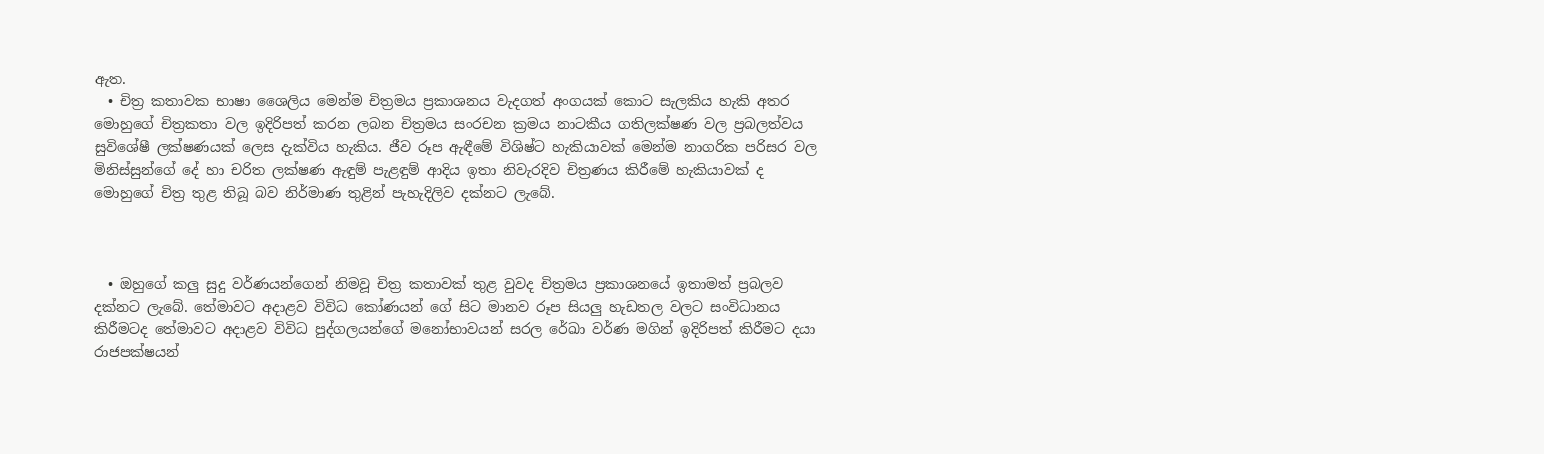ඇත.
  • චිත්‍ර කතාවක භාෂා ශෛලිය මෙන්ම චිත්‍රමය ප්‍රකාශනය වැදගත් අංගයක් කොට සැලකිය හැකි අතර මොහුගේ චිත්‍රකතා වල ඉදිරිපත් කරන ලබන චිත්‍රමය සංරචන ක්‍රමය නාටකීය ගතිලක්ෂණ වල ප්‍රබලත්වය සුවිශේෂී ලක්ෂණයක් ලෙස දැක්විය හැකිය. ජීව රූප ඇඳීමේ විශිෂ්ට හැකියාවක් මෙන්ම නාගරික පරිසර වල මිනිස්සුන්ගේ දේ හා චරිත ලක්ෂණ ඇඳුම් පැළඳුම් ආදිය ඉතා නිවැරදිව චිත්‍රණය කිරීමේ හැකියාවක් ද මොහුගේ චිත්‍ර තුළ තිබූ බව නිර්මාණ තුළින් පැහැදිලිව දක්නට ලැබේ.



  • ඔහුගේ කලු සුදු වර්ණයන්ගෙන් නිමවූ චිත්‍ර කතාවක් තුළ වුවද චිත්‍රමය ප්‍රකාශනයේ ඉතාමත් ප්‍රබලව දක්නට ලැබේ. තේමාවට අදාළව විවිධ කෝණයන් ගේ සිට මානව රූප සියලු හැඩතල වලට සංවිධානය කිරීමටද තේමාවට අදාළව විවිධ පුද්ගලයන්ගේ මනෝභාවයන් සරල රේඛා වර්ණ මගින් ඉදිරිපත් කිරීමට දයා රාජපක්ෂයන්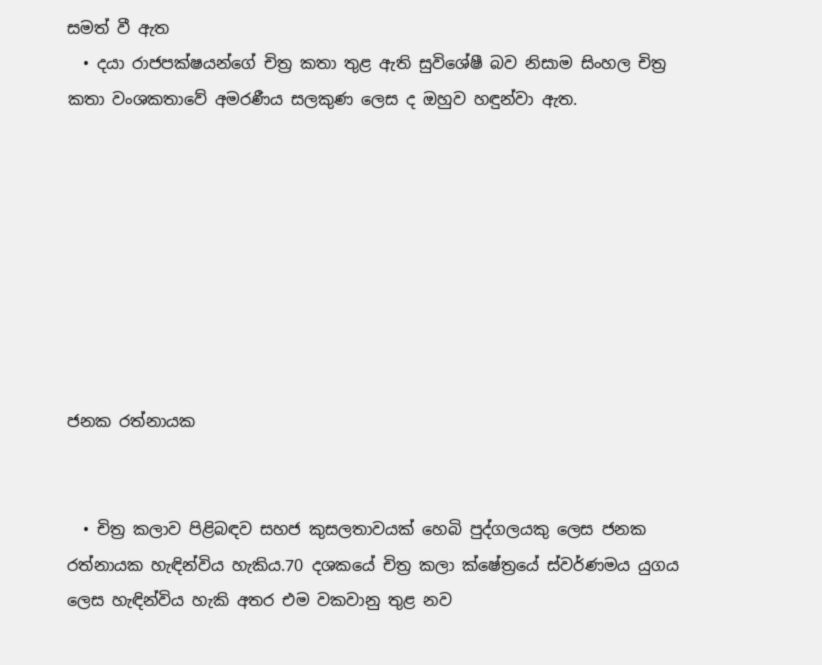සමත් වී ඇත
  • දයා රාජපක්ෂයන්ගේ චිත්‍ර කතා තුළ ඇති සුවිශේෂී බව නිසාම සිංහල චිත්‍ර කතා වංශකතාවේ අමරණීය සලකුණ ලෙස ද ඔහුව හඳුන්වා ඇත.








ජනක රත්නායක


  • චිත්‍ර කලාව පිළිබඳව සහජ කුසලතාවයක් හෙබි පුද්ගලයකු ලෙස ජනක රත්නායක හැඳින්විය හැකිය.70 දශකයේ චිත්‍ර කලා ක්ෂේත්‍රයේ ස්වර්ණමය යුගය ලෙස හැඳින්විය හැකි අතර එම වකවානු තුළ නව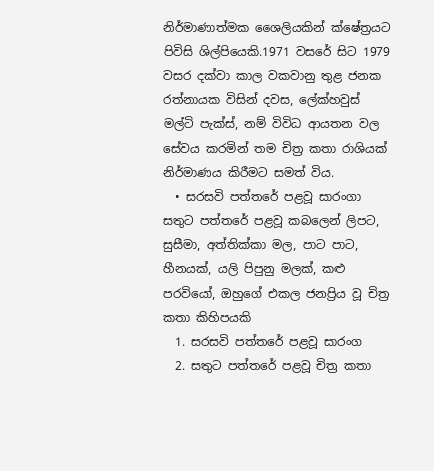නිර්මාණාත්මක ශෛලියකින් ක්ෂේත්‍රයට පිවිසි ශිල්පියෙකි.1971 වසරේ සිට 1979 වසර දක්වා කාල වකවානු තුළ ජනක රත්නායක විසින් දවස, ලේක්හවුස් මල්ටි පැක්ස්, නම් විවිධ ආයතන වල සේවය කරමින් තම චිත්‍ර කතා රාශියක් නිර්මාණය කිරීමට සමත් විය.
  • සරසවි පත්තරේ පළවූ සාරංගා සතුට පත්තරේ පළවූ කබලෙන් ලිපට, සුසීමා, අත්තික්කා මල, පාට පාට, හීනයක්, යලි පිපුනු මලක්, කළු පරවියෝ, ඔහුගේ එකල ජනප්‍රිය වූ චිත්‍ර කතා කිහිපයකි
  1. සරසවි පත්තරේ පළවූ සාරංග
  2. සතුට පත්තරේ පළවූ චිත්‍ර කතා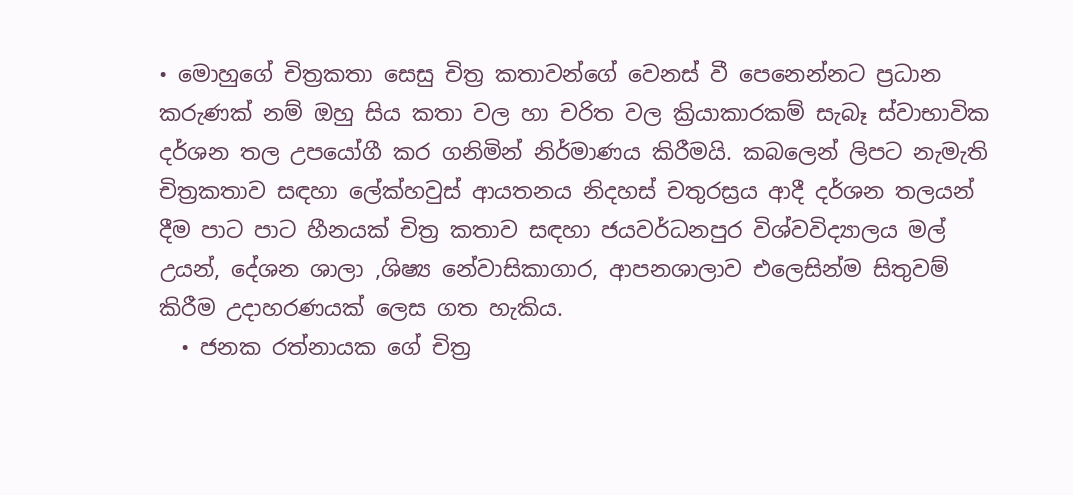• මොහුගේ චිත්‍රකතා සෙසු චිත්‍ර කතාවන්ගේ වෙනස් වී පෙනෙන්නට ප්‍රධාන කරුණක් නම් ඔහු සිය කතා වල හා චරිත වල ක්‍රියාකාරකම් සැබෑ ස්වාභාවික දර්ශන තල උපයෝගී කර ගනිමින් නිර්මාණය කිරීමයි. කබලෙන් ලිපට නැමැති චිත්‍රකතාව සඳහා ලේක්හවුස් ආයතනය නිදහස් චතුරස්‍රය ආදී දර්ශන තලයන් දීම පාට පාට හීනයක් චිත්‍ර කතාව සඳහා ජයවර්ධනපුර විශ්වවිද්‍යාලය මල් උයන්, දේශන ශාලා ,ශිෂ්‍ය නේවාසිකාගාර, ආපනශාලාව එලෙසින්ම සිතුවම් කිරීම උදාහරණයක් ලෙස ගත හැකිය.
  • ජනක රත්නායක ගේ චිත්‍ර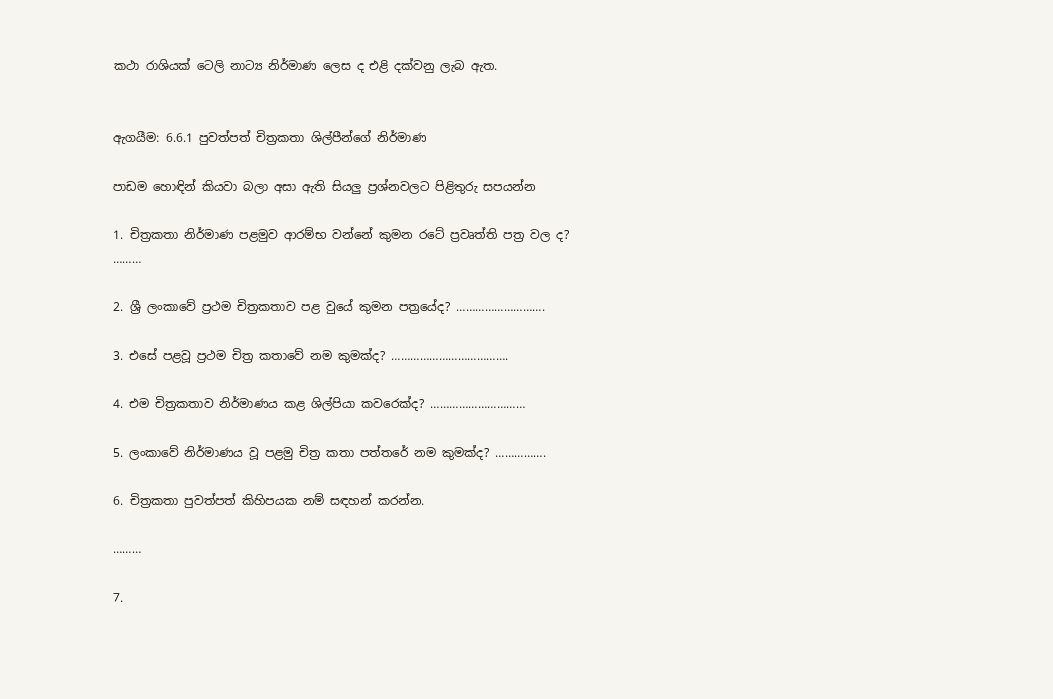කථා රාශියක් ටෙලි නාට්‍ය නිර්මාණ ලෙස ද එළි දක්වනු ලැබ ඇත.


ඇගයීම: 6.6.1 පුවත්පත් චිත්‍රකතා ශිල්පීන්ගේ නිර්මාණ

පාඩම හොඳින් කියවා බලා අසා ඇති සියලු ප්‍රශ්නවලට පිළිතුරු සපයන්න

1. චිත්‍රකතා නිර්මාණ පළමුව ආරම්භ වන්නේ කුමන රටේ ප්‍රවෘත්ති පත්‍ර වල ද? ………

2. ශ්‍රී ලංකාවේ ප්‍රථම චිත්‍රකතාව පළ වුයේ කුමන පත්‍රයේද? ……………………….

3. එසේ පළවූ ප්‍රථම චිත්‍ර කතාවේ නම කුමක්ද? ……………………………….

4. එම චිත්‍රකතාව නිර්මාණය කළ ශිල්පියා කවරෙක්ද? …………………………

5. ලංකාවේ නිර්මාණය වූ පළමු චිත්‍ර කතා පත්තරේ නම කුමක්ද? …………….

6. චිත්‍රකතා පුවත්පත් කිහිපයක නම් සඳහන් කරන්න.

………

7.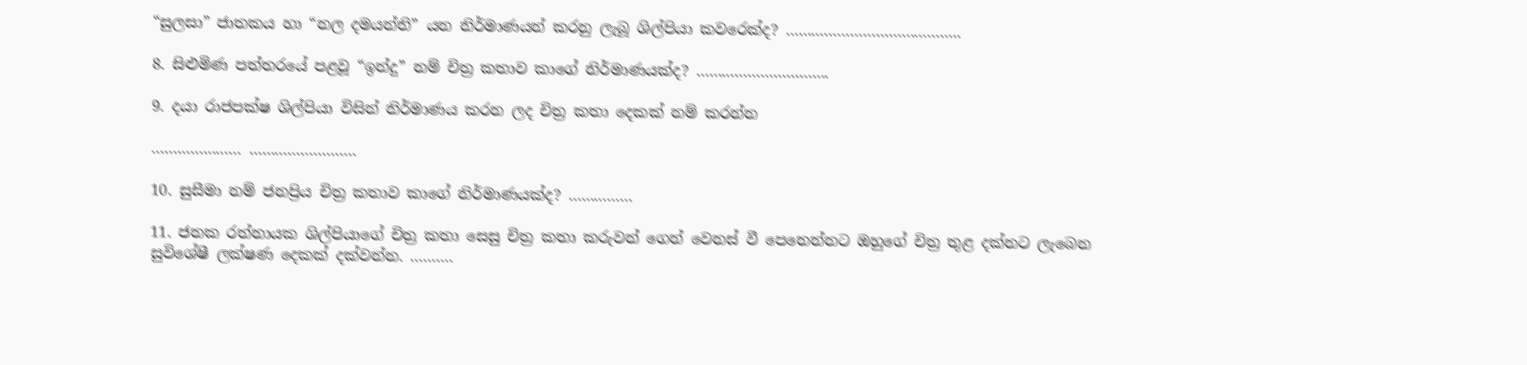“සුලසා” ජාතකය හා “නල දමයන්ති” යන නිර්මාණයන් කරනු ලැබූ ශිල්පියා කවරෙක්ද? …………………………………..

8. සිළුමිණ පත්තරයේ පළවූ “ඉන්දු” නම් චිත්‍ර කතාව කාගේ නිර්මාණයක්ද? ………………………….

9. දයා රාජපක්ෂ ශිල්පියා විසින් නිර්මාණය කරන ලද චිත්‍ර කතා දෙකක් නම් කරන්න

………………… …………………….

10. සුසීමා නම් ජනප්‍රිය චිත්‍ර කතාව කාගේ නිර්මාණයක්ද? ……………

11. ජනක රත්නායක ශිල්පියාගේ චිත්‍ර කතා සෙසු චිත්‍ර කතා කරුවන් ගෙන් වෙනස් වී පෙනෙන්නට ඔහුගේ චිත්‍ර තුළ දක්නට ලැබෙන සුවිශේෂී ලක්ෂණ දෙකක් දක්වන්න. ……….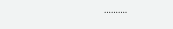……….